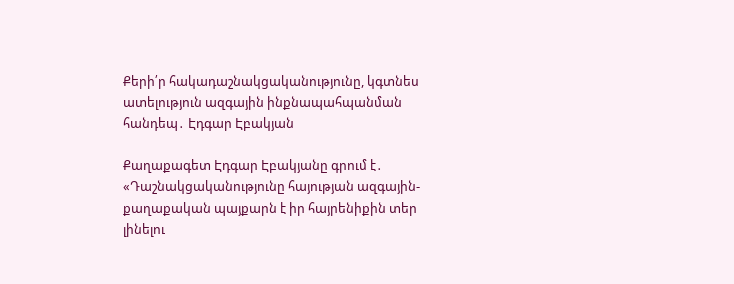Քերի՛ր հակադաշնակցականությունը, կգտնես ատելություն ազգային ինքնապահպանման հանդեպ․ Էդգար Էբակյան

Քաղաքագետ Էդգար Էբակյանը գրում է․ «Դաշնակցականությունը հայության ազգային-քաղաքական պայքարն է իր հայրենիքին տեր լինելու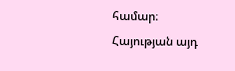համար։ Հայության այդ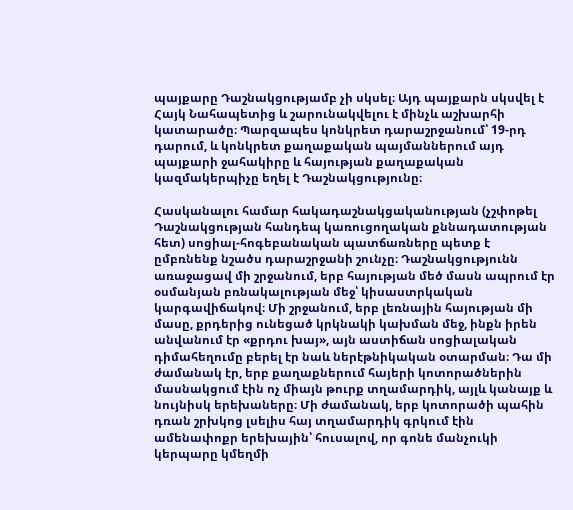պայքարը Դաշնակցությամբ չի սկսել։ Այդ պայքարն սկսվել է Հայկ Նահապետից և շարունակվելու է մինչև աշխարհի կատարածը։ Պարզապես կոնկրետ դարաշրջանում՝ 19-րդ դարում, և կոնկրետ քաղաքական պայմաններում այդ պայքարի ջահակիրը և հայության քաղաքական կազմակերպիչը եղել է Դաշնակցությունը։

Հասկանալու համար հակադաշնակցականության (չշփոթել Դաշնակցության հանդեպ կառուցողական քննադատության հետ) սոցիալ-հոգեբանական պատճառները պետք է ըմբռնենք նշածս դարաշրջանի շունչը։ Դաշնակցությունն առաջացավ մի շրջանում, երբ հայության մեծ մասն ապրում էր օսմանյան բռնակալության մեջ՝ կիսաստրկական կարգավիճակով։ Մի շրջանում, երբ լեռնային հայության մի մասը, քրդերից ունեցած կրկնակի կախման մեջ, ինքն իրեն անվանում էր «քրդու խայ», այն աստիճան սոցիալական դիմահեղումը բերել էր նաև ներէթնիկական օտարման։ Դա մի ժամանակ էր, երբ քաղաքներում հայերի կոտորածներին մասնակցում էին ոչ միայն թուրք տղամարդիկ, այլև կանայք և նույնիսկ երեխաները։ Մի ժամանակ, երբ կոտորածի պահին դռան շրխկոց լսելիս հայ տղամարդիկ գրկում էին ամենափոքր երեխային՝ հուսալով, որ գոնե մանչուկի կերպարը կմեղմի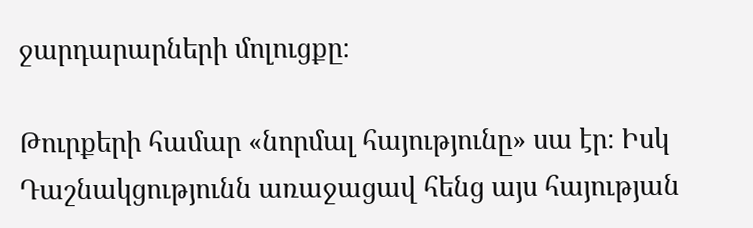ջարդարարների մոլուցքը։

Թուրքերի համար «նորմալ հայությունը» սա էր։ Իսկ Դաշնակցությունն առաջացավ հենց այս հայության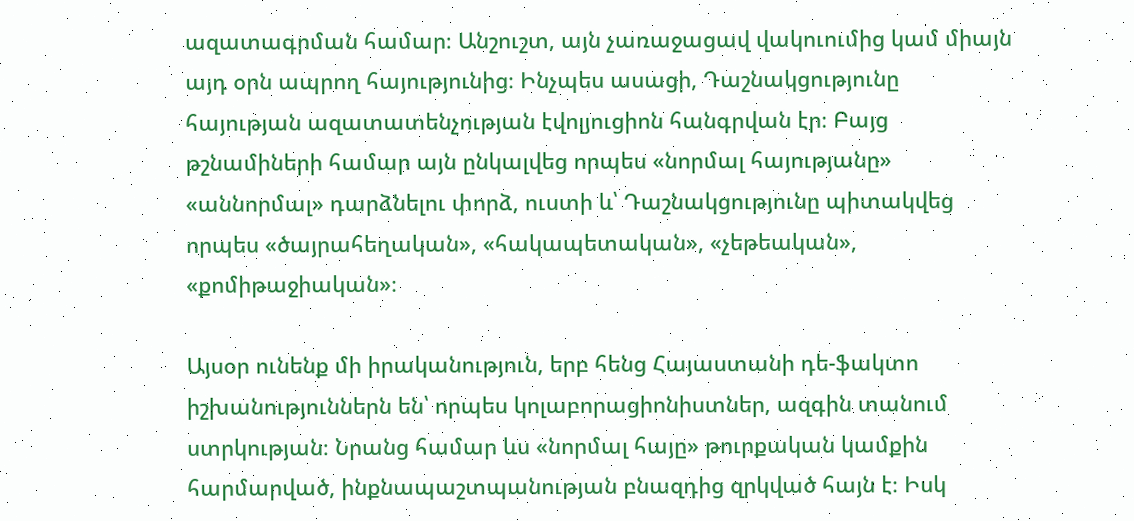ազատագրման համար։ Անշուշտ, այն չառաջացավ վակուումից կամ միայն այդ օրն ապրող հայությունից։ Ինչպես ասացի, Դաշնակցությունը հայության ազատատենչության էվոլյուցիոն հանգրվան էր։ Բայց թշնամիների համար այն ընկալվեց որպես «նորմալ հայությանը» «աննորմալ» դարձնելու փորձ, ուստի և՝ Դաշնակցությունը պիտակվեց որպես «ծայրահեղական», «հակապետական», «չեթեական», «քոմիթաջիական»։

Այսօր ունենք մի իրականություն, երբ հենց Հայաստանի դե-ֆակտո իշխանություններն են՝ որպես կոլաբորացիոնիստներ, ազգին տանում ստրկության։ Նրանց համար ևս «նորմալ հայը» թուրքական կամքին հարմարված, ինքնապաշտպանության բնազդից զրկված հայն է։ Իսկ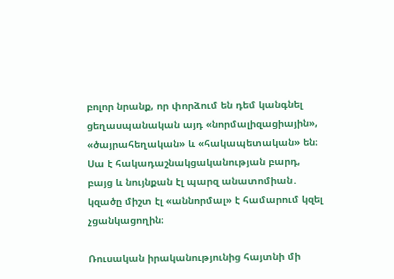բոլոր նրանք, որ փորձում են դեմ կանգնել ցեղասպանական այդ «նորմալիզացիային», «ծայրահեղական» և «հակապետական» են։ Սա է հակադաշնակցականության բարդ, բայց և նույնքան էլ պարզ անատոմիան․ կզածը միշտ էլ «աննորմալ» է համարում կզել չցանկացողին։

Ռուսական իրականությունից հայտնի մի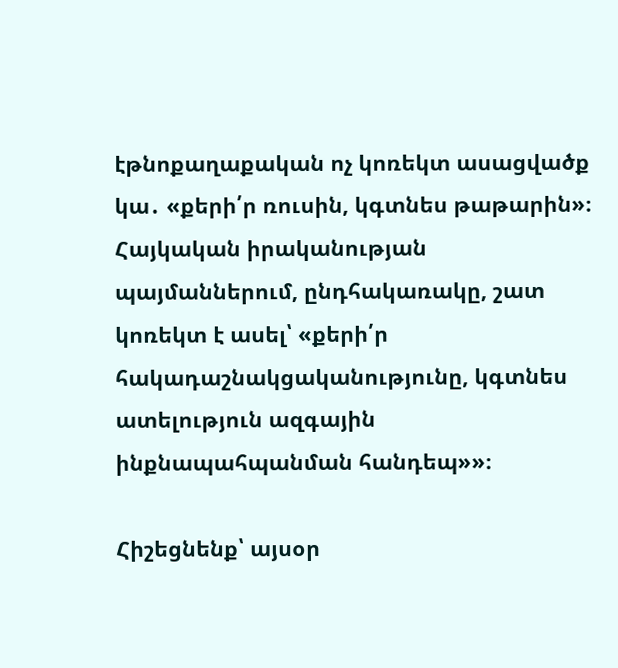էթնոքաղաքական ոչ կոռեկտ ասացվածք կա․ «քերի՛ր ռուսին, կգտնես թաթարին»։ Հայկական իրականության պայմաններում, ընդհակառակը, շատ կոռեկտ է ասել՝ «քերի՛ր հակադաշնակցականությունը, կգտնես ատելություն ազգային ինքնապահպանման հանդեպ»»։

Հիշեցնենք՝ այսօր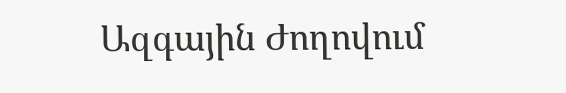Ազգային Ժողովում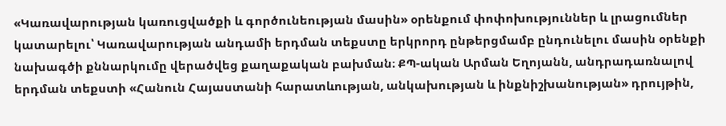«Կառավարության կառուցվածքի և գործունեության մասին» օրենքում փոփոխություններ և լրացումներ կատարելու՝ Կառավարության անդամի երդման տեքստը երկրորդ ընթերցմամբ ընդունելու մասին օրենքի նախագծի քննարկումը վերածվեց քաղաքական բախման։ ՔՊ-ական Արման Եղոյանն, անդրադառնալով երդման տեքստի «Հանուն Հայաստանի հարատևության, անկախության և ինքնիշխանության» դրույթին,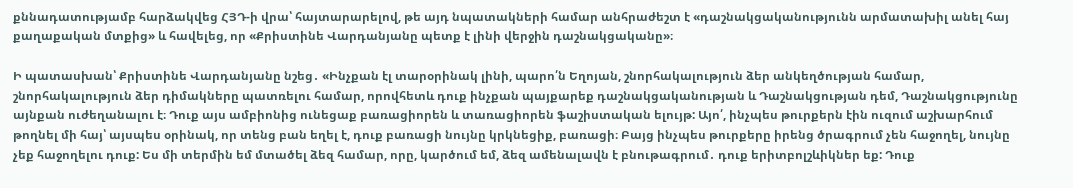քննադատությամբ հարձակվեց ՀՅԴ-ի վրա՝ հայտարարելով, թե այդ նպատակների համար անհրաժեշտ է «դաշնակցականությունն արմատախիլ անել հայ քաղաքական մտքից» և հավելեց, որ «Քրիստինե Վարդանյանը պետք է լինի վերջին դաշնակցականը»։

Ի պատասխան՝ Քրիստինե Վարդանյանը նշեց․ «Ինչքան էլ տարօրինակ լինի, պարո՛ն Եղոյան, շնորհակալություն ձեր անկեղծության համար, շնորհակալություն ձեր դիմակները պատռելու համար, որովհետև դուք ինչքան պայքարեք դաշնակցականության և Դաշնակցության դեմ, Դաշնակցությունը այնքան ուժեղանալու է։ Դուք այս ամբիոնից ունեցաք բառացիորեն և տառացիորեն ֆաշիստական ելույթ: Այո՛, ինչպես թուրքերն էին ուզում աշխարհում թողնել մի հայ՝ այսպես օրինակ, որ տենց բան եղել է, դուք բառացի նույնը կրկնեցիք, բառացի։ Բայց ինչպես թուրքերը իրենց ծրագրում չեն հաջողել, նույնը չեք հաջողելու դուք: Ես մի տերմին եմ մտածել ձեզ համար, որը, կարծում եմ, ձեզ ամենալավն է բնութագրում․ դուք երիտբոլշևիկներ եք: Դուք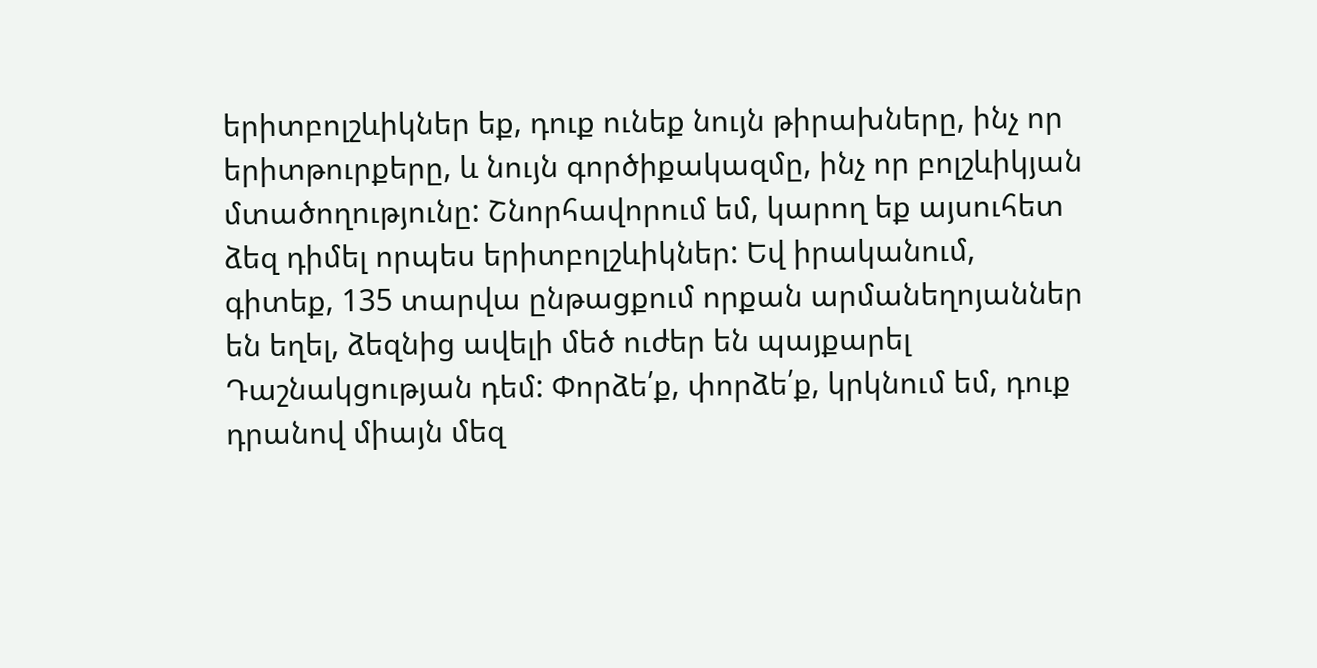երիտբոլշևիկներ եք, դուք ունեք նույն թիրախները, ինչ որ երիտթուրքերը, և նույն գործիքակազմը, ինչ որ բոլշևիկյան մտածողությունը: Շնորհավորում եմ, կարող եք այսուհետ ձեզ դիմել որպես երիտբոլշևիկներ: Եվ իրականում, գիտեք, 135 տարվա ընթացքում որքան արմանեղոյաններ են եղել, ձեզնից ավելի մեծ ուժեր են պայքարել Դաշնակցության դեմ: Փորձե՛ք, փորձե՛ք, կրկնում եմ, դուք դրանով միայն մեզ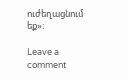ուժեղացնում եք»։

Leave a comment